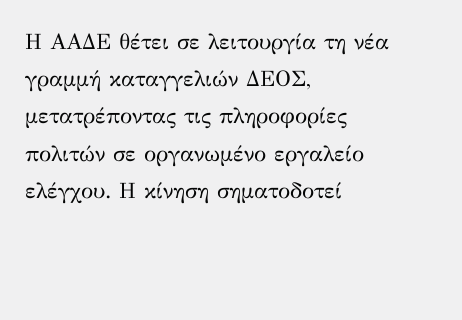Η ΑΑΔΕ θέτει σε λειτουργία τη νέα γραμμή καταγγελιών ΔΕΟΣ, μετατρέποντας τις πληροφορίες πολιτών σε οργανωμένο εργαλείο ελέγχου. Η κίνηση σηματοδοτεί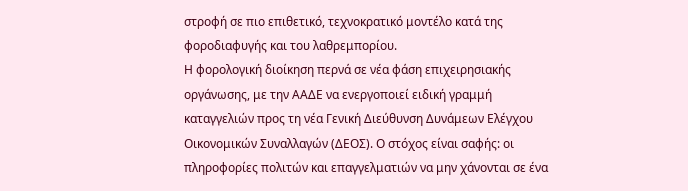στροφή σε πιο επιθετικό, τεχνοκρατικό μοντέλο κατά της φοροδιαφυγής και του λαθρεμπορίου.
Η φορολογική διοίκηση περνά σε νέα φάση επιχειρησιακής οργάνωσης, με την ΑΑΔΕ να ενεργοποιεί ειδική γραμμή καταγγελιών προς τη νέα Γενική Διεύθυνση Δυνάμεων Ελέγχου Οικονομικών Συναλλαγών (ΔΕΟΣ). Ο στόχος είναι σαφής: οι πληροφορίες πολιτών και επαγγελματιών να μην χάνονται σε ένα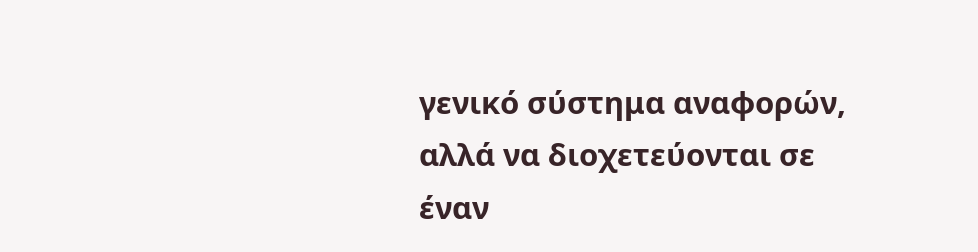γενικό σύστημα αναφορών, αλλά να διοχετεύονται σε έναν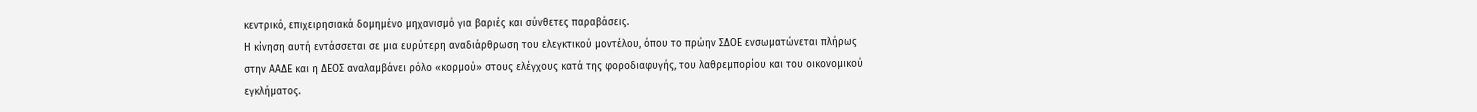κεντρικό, επιχειρησιακά δομημένο μηχανισμό για βαριές και σύνθετες παραβάσεις.
Η κίνηση αυτή εντάσσεται σε μια ευρύτερη αναδιάρθρωση του ελεγκτικού μοντέλου, όπου το πρώην ΣΔΟΕ ενσωματώνεται πλήρως στην ΑΑΔΕ και η ΔΕΟΣ αναλαμβάνει ρόλο «κορμού» στους ελέγχους κατά της φοροδιαφυγής, του λαθρεμπορίου και του οικονομικού εγκλήματος.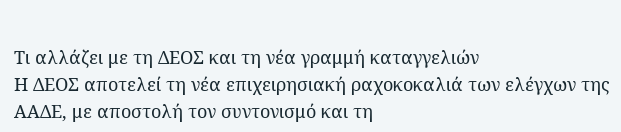Τι αλλάζει με τη ΔΕΟΣ και τη νέα γραμμή καταγγελιών
Η ΔΕΟΣ αποτελεί τη νέα επιχειρησιακή ραχοκοκαλιά των ελέγχων της ΑΑΔΕ, με αποστολή τον συντονισμό και τη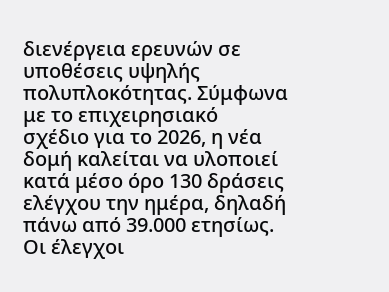διενέργεια ερευνών σε υποθέσεις υψηλής πολυπλοκότητας. Σύμφωνα με το επιχειρησιακό σχέδιο για το 2026, η νέα δομή καλείται να υλοποιεί κατά μέσο όρο 130 δράσεις ελέγχου την ημέρα, δηλαδή πάνω από 39.000 ετησίως.
Οι έλεγχοι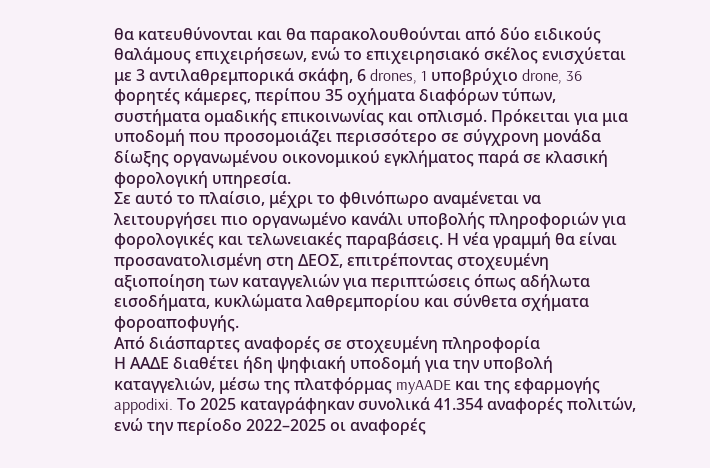θα κατευθύνονται και θα παρακολουθούνται από δύο ειδικούς θαλάμους επιχειρήσεων, ενώ το επιχειρησιακό σκέλος ενισχύεται με 3 αντιλαθρεμπορικά σκάφη, 6 drones, 1 υποβρύχιο drone, 36 φορητές κάμερες, περίπου 35 οχήματα διαφόρων τύπων, συστήματα ομαδικής επικοινωνίας και οπλισμό. Πρόκειται για μια υποδομή που προσομοιάζει περισσότερο σε σύγχρονη μονάδα δίωξης οργανωμένου οικονομικού εγκλήματος παρά σε κλασική φορολογική υπηρεσία.
Σε αυτό το πλαίσιο, μέχρι το φθινόπωρο αναμένεται να λειτουργήσει πιο οργανωμένο κανάλι υποβολής πληροφοριών για φορολογικές και τελωνειακές παραβάσεις. Η νέα γραμμή θα είναι προσανατολισμένη στη ΔΕΟΣ, επιτρέποντας στοχευμένη αξιοποίηση των καταγγελιών για περιπτώσεις όπως αδήλωτα εισοδήματα, κυκλώματα λαθρεμπορίου και σύνθετα σχήματα φοροαποφυγής.
Από διάσπαρτες αναφορές σε στοχευμένη πληροφορία
Η ΑΑΔΕ διαθέτει ήδη ψηφιακή υποδομή για την υποβολή καταγγελιών, μέσω της πλατφόρμας myAADE και της εφαρμογής appodixi. Το 2025 καταγράφηκαν συνολικά 41.354 αναφορές πολιτών, ενώ την περίοδο 2022–2025 οι αναφορές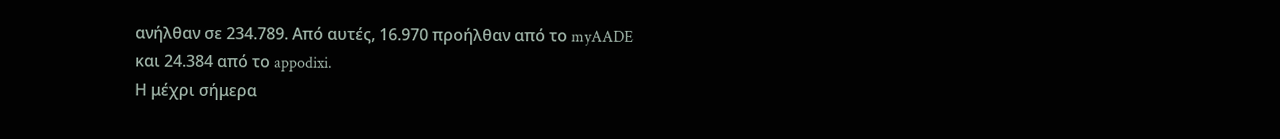ανήλθαν σε 234.789. Από αυτές, 16.970 προήλθαν από το myAADE και 24.384 από το appodixi.
Η μέχρι σήμερα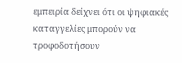εμπειρία δείχνει ότι οι ψηφιακές καταγγελίες μπορούν να τροφοδοτήσουν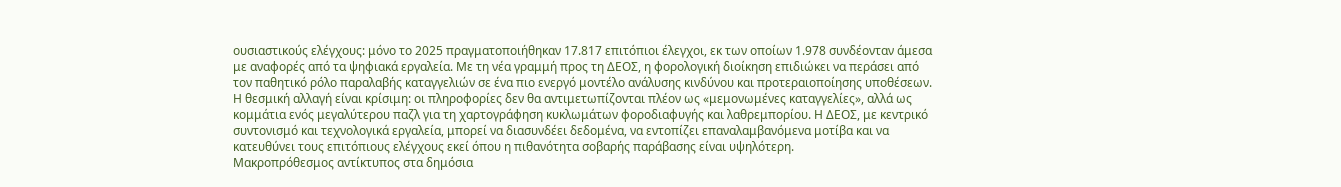ουσιαστικούς ελέγχους: μόνο το 2025 πραγματοποιήθηκαν 17.817 επιτόπιοι έλεγχοι, εκ των οποίων 1.978 συνδέονταν άμεσα με αναφορές από τα ψηφιακά εργαλεία. Με τη νέα γραμμή προς τη ΔΕΟΣ, η φορολογική διοίκηση επιδιώκει να περάσει από τον παθητικό ρόλο παραλαβής καταγγελιών σε ένα πιο ενεργό μοντέλο ανάλυσης κινδύνου και προτεραιοποίησης υποθέσεων.
Η θεσμική αλλαγή είναι κρίσιμη: οι πληροφορίες δεν θα αντιμετωπίζονται πλέον ως «μεμονωμένες καταγγελίες», αλλά ως κομμάτια ενός μεγαλύτερου παζλ για τη χαρτογράφηση κυκλωμάτων φοροδιαφυγής και λαθρεμπορίου. Η ΔΕΟΣ, με κεντρικό συντονισμό και τεχνολογικά εργαλεία, μπορεί να διασυνδέει δεδομένα, να εντοπίζει επαναλαμβανόμενα μοτίβα και να κατευθύνει τους επιτόπιους ελέγχους εκεί όπου η πιθανότητα σοβαρής παράβασης είναι υψηλότερη.
Μακροπρόθεσμος αντίκτυπος στα δημόσια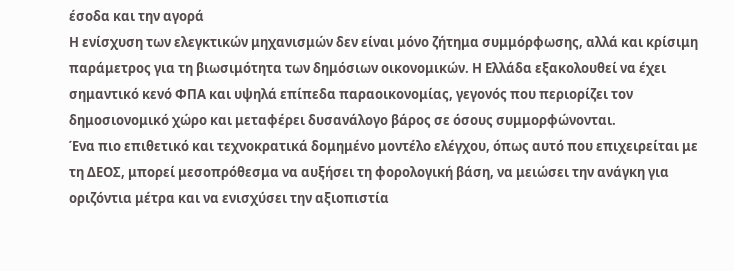έσοδα και την αγορά
Η ενίσχυση των ελεγκτικών μηχανισμών δεν είναι μόνο ζήτημα συμμόρφωσης, αλλά και κρίσιμη παράμετρος για τη βιωσιμότητα των δημόσιων οικονομικών. Η Ελλάδα εξακολουθεί να έχει σημαντικό κενό ΦΠΑ και υψηλά επίπεδα παραοικονομίας, γεγονός που περιορίζει τον δημοσιονομικό χώρο και μεταφέρει δυσανάλογο βάρος σε όσους συμμορφώνονται.
Ένα πιο επιθετικό και τεχνοκρατικά δομημένο μοντέλο ελέγχου, όπως αυτό που επιχειρείται με τη ΔΕΟΣ, μπορεί μεσοπρόθεσμα να αυξήσει τη φορολογική βάση, να μειώσει την ανάγκη για οριζόντια μέτρα και να ενισχύσει την αξιοπιστία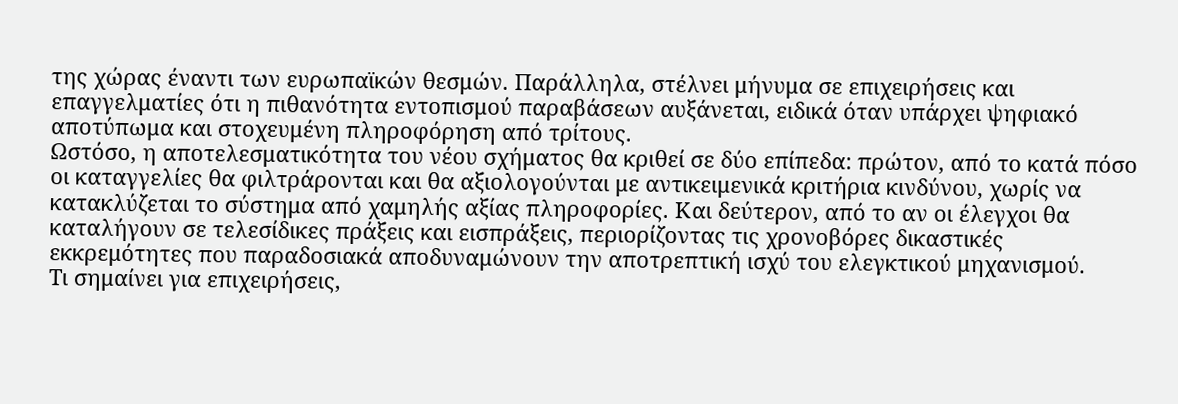της χώρας έναντι των ευρωπαϊκών θεσμών. Παράλληλα, στέλνει μήνυμα σε επιχειρήσεις και επαγγελματίες ότι η πιθανότητα εντοπισμού παραβάσεων αυξάνεται, ειδικά όταν υπάρχει ψηφιακό αποτύπωμα και στοχευμένη πληροφόρηση από τρίτους.
Ωστόσο, η αποτελεσματικότητα του νέου σχήματος θα κριθεί σε δύο επίπεδα: πρώτον, από το κατά πόσο οι καταγγελίες θα φιλτράρονται και θα αξιολογούνται με αντικειμενικά κριτήρια κινδύνου, χωρίς να κατακλύζεται το σύστημα από χαμηλής αξίας πληροφορίες. Και δεύτερον, από το αν οι έλεγχοι θα καταλήγουν σε τελεσίδικες πράξεις και εισπράξεις, περιορίζοντας τις χρονοβόρες δικαστικές εκκρεμότητες που παραδοσιακά αποδυναμώνουν την αποτρεπτική ισχύ του ελεγκτικού μηχανισμού.
Τι σημαίνει για επιχειρήσεις,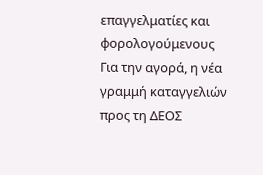επαγγελματίες και φορολογούμενους
Για την αγορά, η νέα γραμμή καταγγελιών προς τη ΔΕΟΣ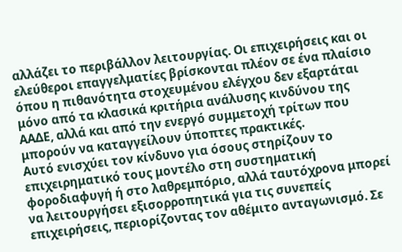αλλάζει το περιβάλλον λειτουργίας. Οι επιχειρήσεις και οι ελεύθεροι επαγγελματίες βρίσκονται πλέον σε ένα πλαίσιο όπου η πιθανότητα στοχευμένου ελέγχου δεν εξαρτάται μόνο από τα κλασικά κριτήρια ανάλυσης κινδύνου της ΑΑΔΕ, αλλά και από την ενεργό συμμετοχή τρίτων που μπορούν να καταγγείλουν ύποπτες πρακτικές.
Αυτό ενισχύει τον κίνδυνο για όσους στηρίζουν το επιχειρηματικό τους μοντέλο στη συστηματική φοροδιαφυγή ή στο λαθρεμπόριο, αλλά ταυτόχρονα μπορεί να λειτουργήσει εξισορροπητικά για τις συνεπείς επιχειρήσεις, περιορίζοντας τον αθέμιτο ανταγωνισμό. Σε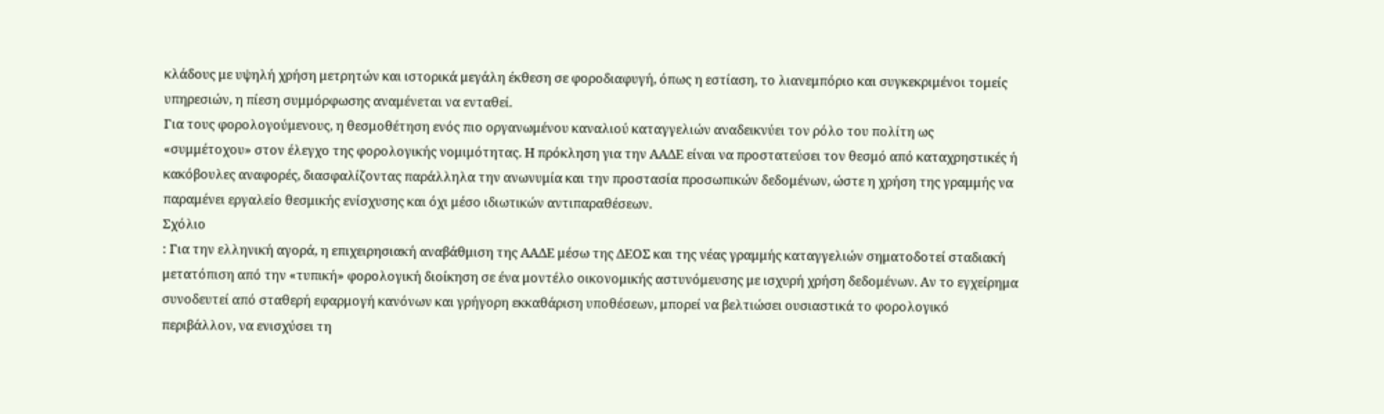κλάδους με υψηλή χρήση μετρητών και ιστορικά μεγάλη έκθεση σε φοροδιαφυγή, όπως η εστίαση, το λιανεμπόριο και συγκεκριμένοι τομείς υπηρεσιών, η πίεση συμμόρφωσης αναμένεται να ενταθεί.
Για τους φορολογούμενους, η θεσμοθέτηση ενός πιο οργανωμένου καναλιού καταγγελιών αναδεικνύει τον ρόλο του πολίτη ως «συμμέτοχου» στον έλεγχο της φορολογικής νομιμότητας. Η πρόκληση για την ΑΑΔΕ είναι να προστατεύσει τον θεσμό από καταχρηστικές ή κακόβουλες αναφορές, διασφαλίζοντας παράλληλα την ανωνυμία και την προστασία προσωπικών δεδομένων, ώστε η χρήση της γραμμής να παραμένει εργαλείο θεσμικής ενίσχυσης και όχι μέσο ιδιωτικών αντιπαραθέσεων.
Σχόλιο
: Για την ελληνική αγορά, η επιχειρησιακή αναβάθμιση της ΑΑΔΕ μέσω της ΔΕΟΣ και της νέας γραμμής καταγγελιών σηματοδοτεί σταδιακή μετατόπιση από την «τυπική» φορολογική διοίκηση σε ένα μοντέλο οικονομικής αστυνόμευσης με ισχυρή χρήση δεδομένων. Αν το εγχείρημα συνοδευτεί από σταθερή εφαρμογή κανόνων και γρήγορη εκκαθάριση υποθέσεων, μπορεί να βελτιώσει ουσιαστικά το φορολογικό περιβάλλον, να ενισχύσει τη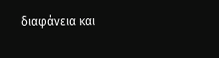διαφάνεια και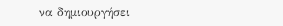να δημιουργήσει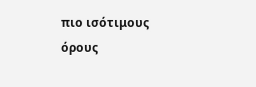πιο ισότιμους όρους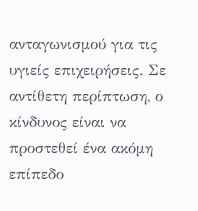ανταγωνισμού για τις υγιείς επιχειρήσεις. Σε αντίθετη περίπτωση, ο κίνδυνος είναι να προστεθεί ένα ακόμη επίπεδο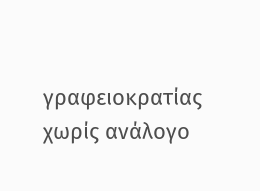γραφειοκρατίας χωρίς ανάλογο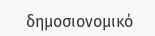δημοσιονομικό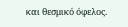και θεσμικό όφελος.